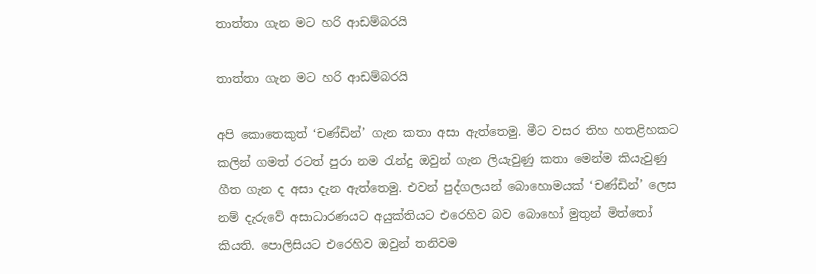තාත්තා ගැන මට හරි ආඩම්බරයි

තාත්තා ගැන මට හරි ආඩම්බරයි

අපි කොතෙකුත් ‘චණ්ඩින්’ ගැන කතා අසා ඇත්තෙමු. මීට වසර තිහ හතළිහකට කලින් ගමත් රටත් පුරා නම රැන්දු ඔවුන් ගැන ලියැවුණු කතා මෙන්ම කියැවුණු ගීත ගැන ද අසා දැන ඇත්තෙමු. එවන් පුද්ගලයන් බොහොමයක් ‘චණ්ඩින්’ ලෙස නම් දැරුවේ අසාධාරණයට අයුක්තියට එරෙහිව බව බොහෝ මුතුන් මිත්තෝ කියති. පොලිසියට එරෙහිව ඔවුන් තනිවම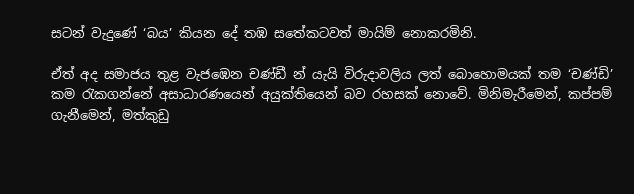සටන් වැදුණේ ‘බය’ කියන දේ තඹ සතේකටවත් මායිම් නොකරමිනි.

ඒත් අද සමාජය තුළ වැජඹෙන චණ්ඩී න් යැයි විරුදාවලිය ලත් බොහොමයක් තම ‘චණ්ඩි’ කම රැකගන්නේ අසාධාරණයෙන් අයුක්තියෙන් බව රහසක් නොවේ. මිනිමැරීමෙන්, කප්පම් ගැනීමෙන්, මත්කුඩු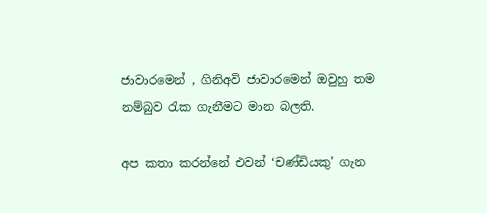ජාවාරමෙන් , ගිනිඅවි ජාවාරමෙන් ඔවුහු තම නම්බුව රැක ගැනීමට මාන බලති.

අප කතා කරන්නේ එවන් ‘චණ්ඩියකු’ ගැන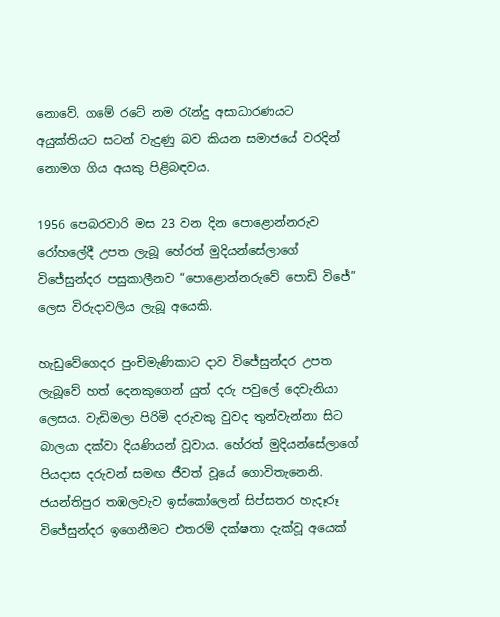නොවේ. ගමේ රටේ නම රැන්දු අසාධාරණයට අයුක්තියට සටන් වැදුණු බව කියන සමාජයේ වරදින් නොමග ගිය අයකු පිළිබඳවය.

1956 පෙබරවාරි මස 23 වන දින පොළොන්නරුව රෝහලේදී උපත ලැබූ හේරත් මුදියන්සේලාගේ විජේසුන්දර පසුකාලීනව “පොළොන්නරුවේ පොඩි විජේ” ලෙස විරුදාවලිය ලැබූ අයෙකි.

හැඩුවේගෙදර පුංචිමැණිකාට දාව විජේසුන්දර උපත ලැබූවේ හත් දෙනකුගෙන් යුත් දරු පවුලේ දෙවැනියා ලෙසය. වැඩිමලා පිරිමි දරුවකු වුවද තුන්වැන්නා සිට බාලයා දක්වා දියණියන් වූවාය. හේරත් මුදියන්සේලාගේ පියදාස දරුවන් සමඟ ජීවත් වූයේ ගොවිතැනෙනි. ජයන්තිපුර තඹලවැව ඉස්කෝලෙන් සිප්සතර හැදෑරූ විජේසුන්දර ඉගෙනීමට එතරම් දක්ෂතා දැක්වූ අයෙක්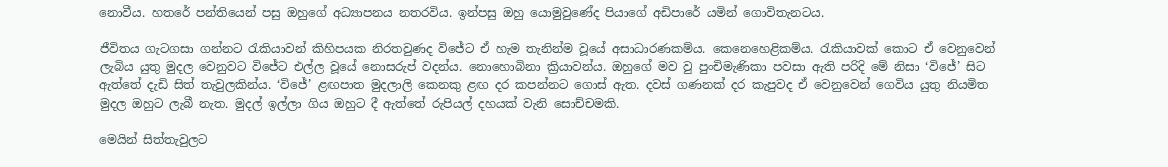නොවීය. හතරේ පන්තියෙන් පසු ඔහුගේ අධ්‍යාපනය නතරවිය. ඉන්පසු ඔහු යොමුවුණේද පියාගේ අඩිපාරේ යමින් ගොවිතැනටය.

ජීවිතය ගැටගසා ගන්නට රැකියාවන් කිහිපයක නිරතවුණද විජේට ඒ හැම තැනින්ම වූයේ අසාධාරණකම්ය. කෙනෙහෙළිකම්ය. රැකියාවක් කොට ඒ වෙනුවෙන් ලැබිය යුතු මුදල වෙනුවට විජේට එල්ල වූයේ නොසරුප් වදන්ය. නොහොබිනා ක්‍රියාවන්ය. ඔහුගේ මව වු පුංචිමැණිකා පවසා ඇති පරිදි මේ නිසා ‘විජේ’ සිට ඇත්තේ දැඩි සිත් තැවුලකින්ය. ‘විජේ’ ළඟපාත මුදලාලි කෙනකු ළඟ දර කපන්නට ගොස් ඇත. දවස් ගණනක් දර කැපුවද ඒ වෙනුවෙන් ගෙවිය යුතු නියමිත මුදල ඔහුට ලැබී නැත. මුදල් ඉල්ලා ගිය ඔහුට දී ඇත්තේ රුපියල් දහයක් වැනි සොච්චමකි.

මෙයින් සිත්තැවුලට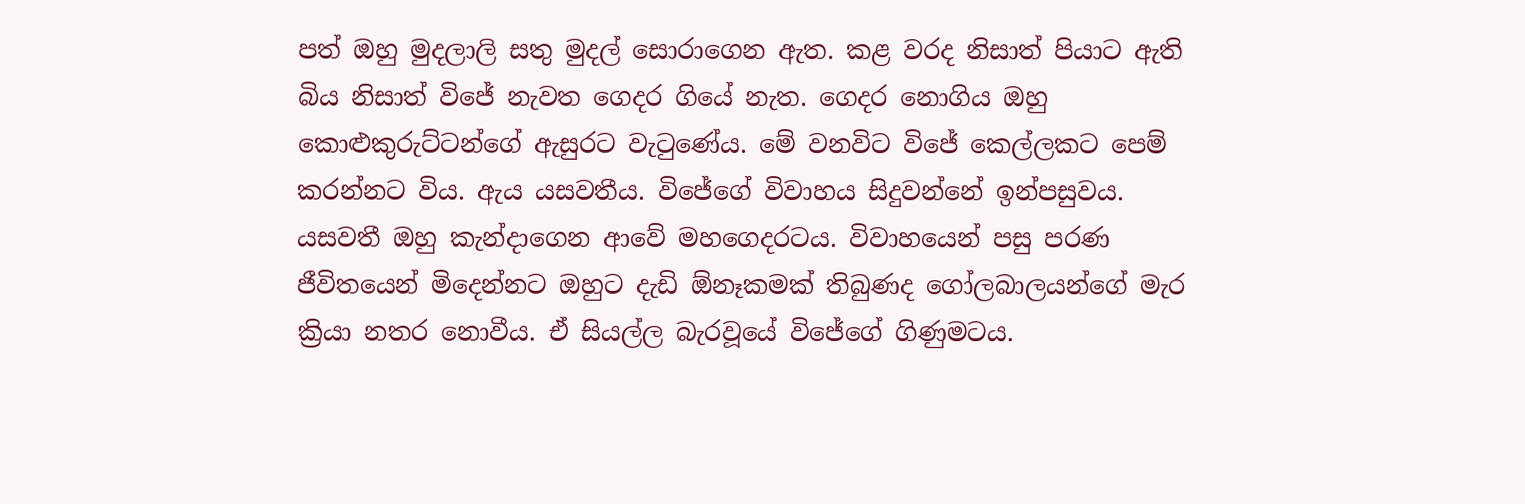පත් ඔහු මුදලාලි සතු මුදල් සොරාගෙන ඇත. කළ වරද නිසාත් පියාට ඇති බිය නිසාත් විජේ නැවත ගෙදර ගියේ නැත. ගෙදර නොගිය ඔහු කොළුකුරුට්ටන්ගේ ඇසුරට වැටුණේය. මේ වනවිට විජේ කෙල්ලකට පෙම් කරන්නට විය. ඇය යසවතීය. විජේගේ විවාහය සිදුවන්නේ ඉන්පසුවය. යසවතී ඔහු කැන්දාගෙන ආවේ මහගෙදරටය. විවාහයෙන් පසු පරණ ජීවිතයෙන් මිදෙන්නට ඔහුට දැඩි ඕනෑකමක් තිබුණද ගෝලබාලයන්ගේ මැර ක්‍රියා නතර නොවීය. ඒ සියල්ල බැරවූයේ විජේගේ ගිණුමටය.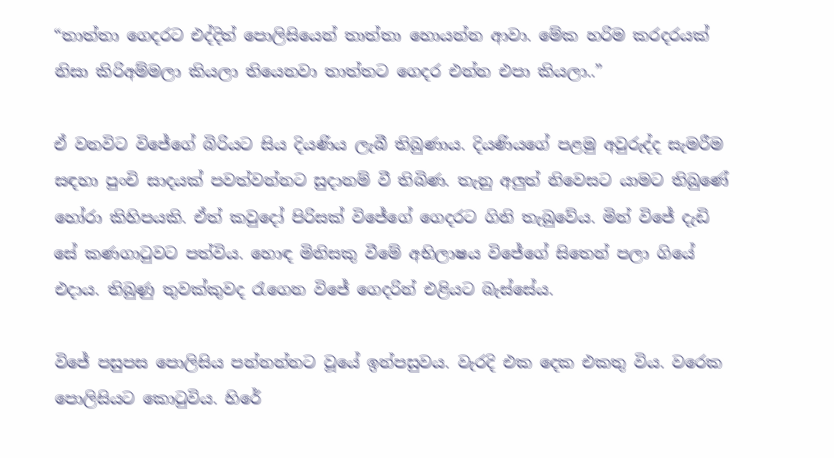“තාත්තා ගෙදරට එද්දිත් පොලිසියෙන් තාත්තා හොයන්න ආවා. මේක හරිම කරදරයක් නිසා කිරිඅම්මලා කියලා තියෙනවා තාත්තට ගෙදර එන්න එපා කියලා..”

ඒ වනවිට විජේගේ බිරියට සිය දියණිය ලැබී තිබුණාය. දියණියගේ පළමු අවුරුද්ද සැමරීම සඳහා පුංචි සාදයක් පවත්වන්නට සුදානම් වී තිබිණ. තැනු අලුත් නිවෙසට යාමට තිබුණේ හෝරා කිහිපයකි. ඒත් කවුදෝ පිරිසක් විජේගේ ගෙදරට ගිනි තැබුවේය. මින් විජේ දැඩි සේ කණගාටුවට පත්විය. හොඳ මිනිසකු වීමේ අභිලාෂය විජේගේ සිතෙන් පලා ගියේ එදාය. තිබුණු තුවක්කුවද රැගෙන විජේ ගෙදරින් එළියට බැස්සේය.

විජේ පසුපස පොලිසිය පන්නන්නට වූයේ ඉන්පසුවය. වැරදි එක දෙක එකතු විය. වරෙක පොලිසියට කොටුවිය. හිරේ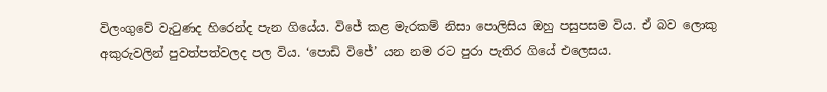විලංගුවේ වැටුණද හිරෙන්ද පැන ගියේය. විජේ කළ මැරකම් නිසා පොලිසිය ඔහු පසුපසම විය. ඒ බව ලොකු අකුරුවලින් පුවත්පත්වලද පල විය. ‘පොඩි විජේ’ යන නම රට පුරා පැතිර ගියේ එලෙසය.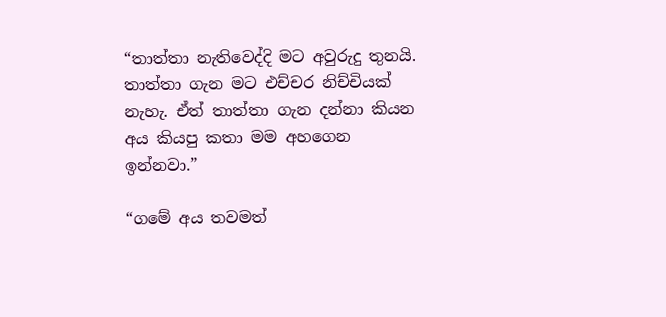“තාත්තා නැතිවෙද්දි මට අවුරුදු තුනයි. තාත්තා ගැන මට එච්චර නිච්චියක් නැහැ. ඒත් තාත්තා ගැන දන්නා කියන අය කියපු කතා මම අහගෙන ඉන්නවා.”

“ගමේ අය තවමත්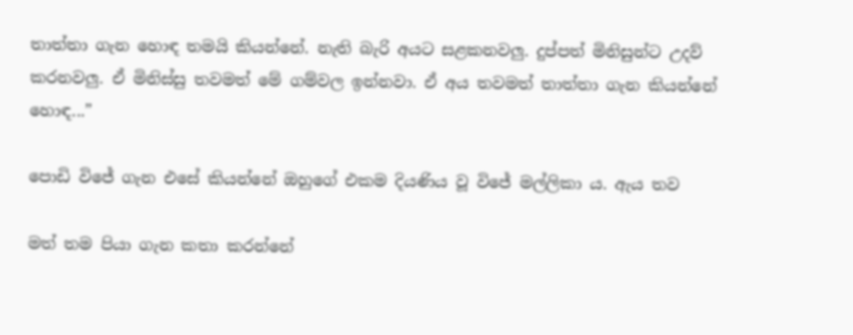තාත්තා ගැන හොඳ තමයි කියන්නේ. නැති බැරි අයට සළකනවලු. දුප්පත් මිනිසුන්ට උදව් කරනවලු. ඒ මිනිස්සු තවමත් මේ ගම්වල ඉන්නවා. ඒ අය තවමත් තාත්තා ගැන කියන්නේ හොඳ...”

පොඩි විජේ ගැන එසේ කියන්නේ ඔහුගේ එකම දියණිය වූ විජේ මල්ලිකා ය. ඇය තව

මත් තම පියා ගැන කතා කරන්නේ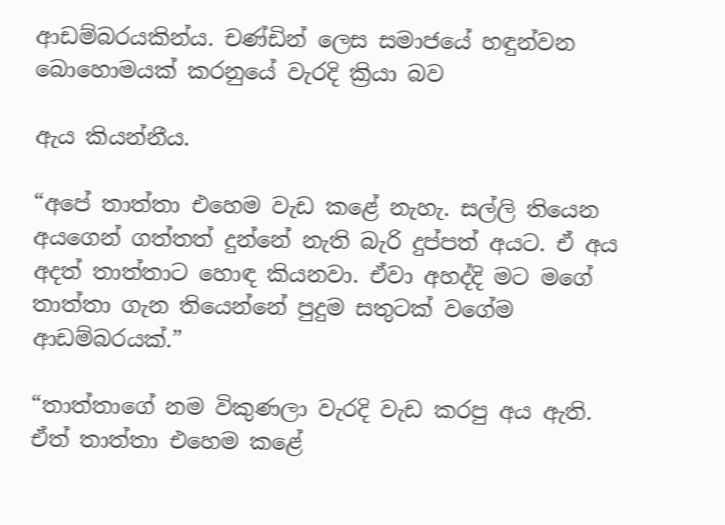ආඩම්බරයකින්ය. චණ්ඩින් ලෙස සමාජයේ හඳුන්වන බොහොමයක් කරනුයේ වැරදි ක්‍රියා බව

ඇය කියන්නීය.

“අපේ තාත්තා එහෙම වැඩ කළේ නැහැ. සල්ලි තියෙන අයගෙන් ගත්තත් දුන්නේ නැති බැරි දුප්පත් අයට. ඒ අය අදත් තාත්තාට හොඳ කියනවා. ඒවා අහද්දි මට මගේ තාත්තා ගැන තියෙන්නේ පුදුම සතුටක් වගේම ආඩම්බරයක්.”

“තාත්තාගේ නම විකුණලා වැරදි වැඩ කරපු අය ඇති. ඒත් තාත්තා එහෙම කළේ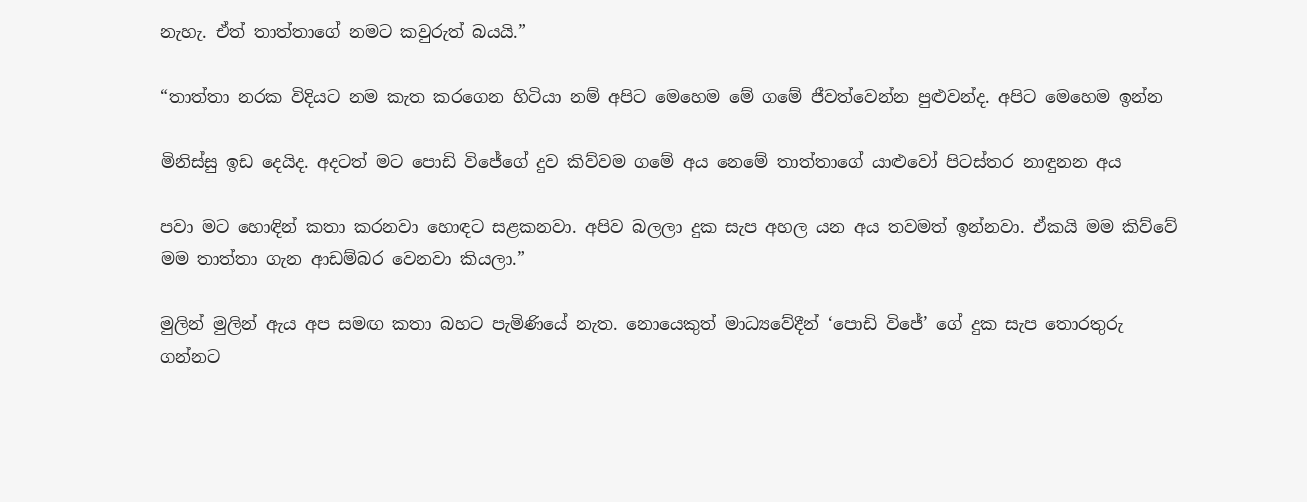නැහැ. ඒත් තාත්තාගේ නමට කවුරුත් බයයි.”

“තාත්තා නරක විදියට නම කැත කරගෙන හිටියා නම් අපිට මෙහෙම මේ ගමේ ජීවත්වෙන්න පුළුවන්ද. අපිට මෙහෙම ඉන්න

මිනිස්සු ඉඩ දෙයිද. අදටත් මට පොඩි විජේගේ දුව කිව්වම ගමේ අය නෙමේ තාත්තාගේ යාළුවෝ පිටස්තර නාඳුනන අය

පවා මට හොඳින් කතා කරනවා හොඳට සළකනවා. අපිව බලලා දුක සැප අහල යන අය තවමත් ඉන්නවා. ඒකයි මම කිව්වේ මම තාත්තා ගැන ආඩම්බර වෙනවා කියලා.”

මුලින් මුලින් ඇය අප සමඟ කතා බහට පැමිණියේ නැත. නොයෙකුත් මාධ්‍යවේදීන් ‘පොඩි විජේ’ ගේ දුක සැප තොරතුරු ගන්නට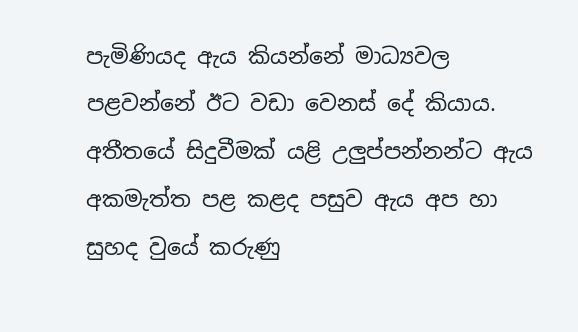පැමිණියද ඇය කියන්නේ මාධ්‍යවල පළවන්නේ ඊට වඩා වෙනස් දේ කියාය. අතීතයේ සිදුවීමක් යළි උලුප්පන්නන්ට ඇය අකමැත්ත පළ කළද පසුව ඇය අප හා සුහද වුයේ කරුණු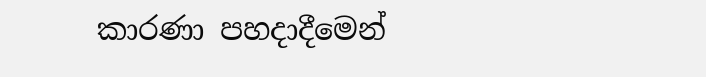කාරණා පහදාදීමෙන්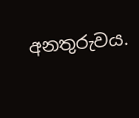අනතුරුවය.